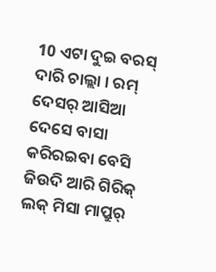10 ଏଟା ଦୁଇ ବରସ୍ ଦାରି ଚାଲ୍ଲା । ରମ୍ ଦେସର୍ ଆସିଆ ଦେସେ ବାସା କରିରଇବା ବେସି ଜିଉଦି ଆରି ଗିରିକ୍ ଲକ୍ ମିସା ମାପ୍ରୁର୍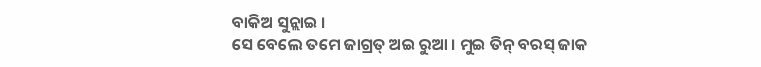ବାକିଅ ସୁନ୍ଲାଇ ।
ସେ ବେଲେ ତମେ ଜାଗ୍ରତ୍ ଅଇ ରୁଆ । ମୁଇ ତିନ୍ ବରସ୍ ଜାକ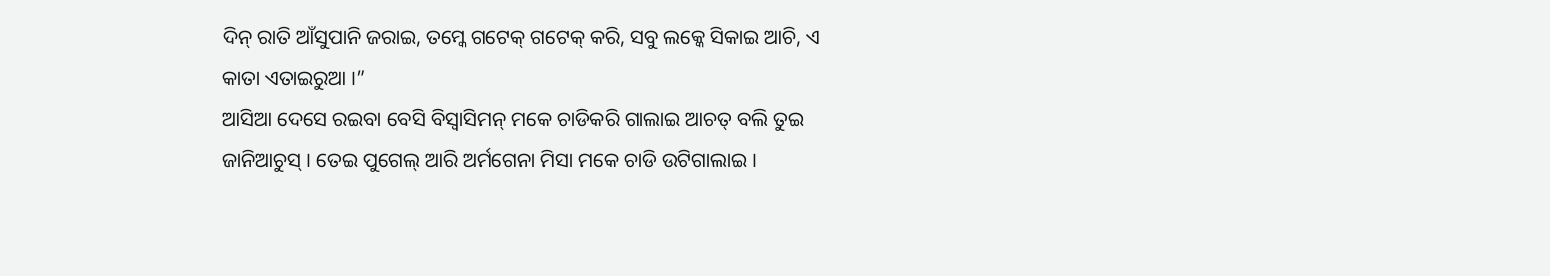ଦିନ୍ ରାତି ଆଁସୁପାନି ଜରାଇ, ତମ୍କେ ଗଟେକ୍ ଗଟେକ୍ କରି, ସବୁ ଲକ୍କେ ସିକାଇ ଆଚି, ଏ କାତା ଏତାଇରୁଆ ।”
ଆସିଆ ଦେସେ ରଇବା ବେସି ବିସ୍ବାସିମନ୍ ମକେ ଚାଡିକରି ଗାଲାଇ ଆଚତ୍ ବଲି ତୁଇ ଜାନିଆଚୁସ୍ । ତେଇ ପୁଗେଲ୍ ଆରି ଅର୍ମଗେନା ମିସା ମକେ ଚାଡି ଉଟିଗାଲାଇ ।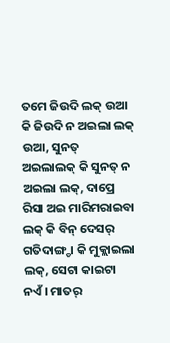ତମେ ଜିଉଦି ଲକ୍ ଉଆ କି ଜିଉଦି ନ ଅଇଲା ଲକ୍ ଉଆ, ସୁନତ୍ ଅଇଲାଲକ୍ କି ସୁନତ୍ ନ ଅଇଲା ଲକ୍, ଦାପ୍ରେ ରିସା ଅଇ ମାରିମରାଇବା ଲକ୍ କି ବିନ୍ ଦେସର୍ ଗତିଦାଙ୍ଗ୍ଡା କି ମୁକ୍ଲାଇଲା ଲକ୍, ସେଟା କାଇଟା ନଏଁ । ମାତର୍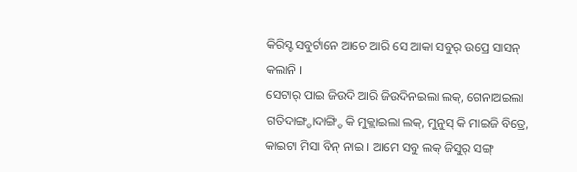କିରିସ୍ଟ ସବୁର୍ଟାନେ ଆଚେ ଆରି ସେ ଆକା ସବୁର୍ ଉପ୍ରେ ସାସନ୍ କଲାନି ।
ସେଟାର୍ ପାଇ ଜିଉଦି ଆରି ଜିଉଦିନଇଲା ଲକ୍, ଗେନାଅଇଲା ଗତିଦାଙ୍ଗ୍ଡାଦାଙ୍ଗ୍ଡି କି ମୁକ୍ଲାଇଲା ଲକ୍, ମୁନୁସ୍ କି ମାଇଜି ବିତ୍ରେ, କାଇଟା ମିସା ବିନ୍ ନାଇ । ଆମେ ସବୁ ଲକ୍ ଜିସୁର୍ ସଙ୍ଗ୍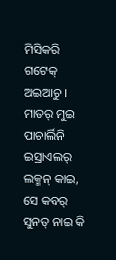ମିସିକରି ଗଟେକ୍ ଅଇଆଚୁ ।
ମାତର୍ ମୁଇ ପାଚାର୍ଲିନି ଇସ୍ରାଏଲର୍ ଲକ୍ମନ୍ କାଇ, ସେ କବର୍ ସୁନତ୍ ନାଇ କି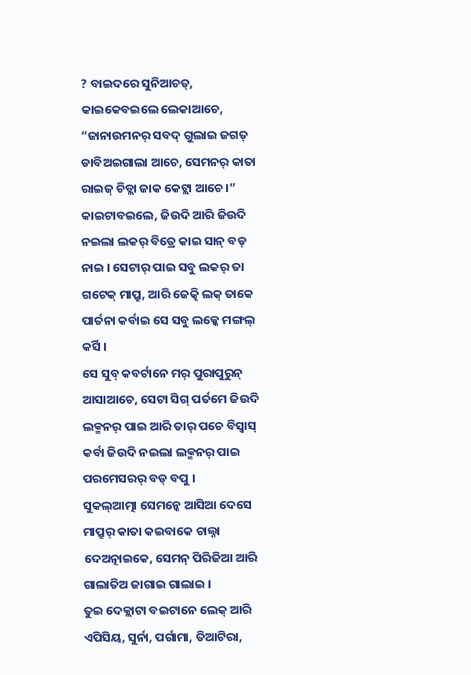? ବାଇଦରେ ସୁନିଆଚତ୍, କାଇକେବଇଲେ ଲେକାଆଚେ, “ଜାନାଉମନର୍ ସବଦ୍ ଗୁଲାଇ ଜଗତ୍ ଡାବିଅଇଗାଲା ଆଚେ, ସେମନର୍ କାତା ରାଇଜ୍ ଚିଡ୍ଲା ଜାକ କେଟ୍ଲା ଆଚେ ।”
କାଇଟାବଇଲେ, ଜିଉଦି ଆରି ଜିଉଦି ନଇଲା ଲକର୍ ବିତ୍ରେ କାଇ ସାନ୍ ବଡ୍ ନାଇ । ସେଟାର୍ ପାଇ ସବୁ ଲକର୍ ତା ଗଟେକ୍ ମାପ୍ରୁ, ଆରି ଜେତ୍କି ଲକ୍ ତାକେ ପାର୍ତନା କର୍ବାଇ ସେ ସବୁ ଲକ୍କେ ମଙ୍ଗଲ୍ କର୍ସି ।
ସେ ସୁବ୍ କବର୍ଟାନେ ମର୍ ପୁରାପୁରୁନ୍ ଆସାଆଚେ, ସେଟା ସିଗ୍ ପର୍ତମେ ଜିଉଦି ଲକ୍ମନର୍ ପାଇ ଆରି ତାର୍ ପଚେ ବିସ୍ବାସ୍ କର୍ବା ଜିଉଦି ନଇଲା ଲକ୍ମନର୍ ପାଇ ପରମେସରର୍ ବଡ୍ ବପୁ ।
ସୁକଲ୍ଆତ୍ମା ସେମନ୍କେ ଆସିଆ ଦେସେ ମାପ୍ରୁର୍ କାତା କଇବାକେ ଚାଲ୍ନା ଦେଅତ୍ନାଇକେ, ସେମନ୍ ପିରିଜିଆ ଆରି ଗାଲାତିଅ ଜାଗାଇ ଗାଲାଇ ।
ତୁଇ ଦେକ୍ଲାଟା ବଇଟାନେ ଲେକ୍ ଆରି ଏପିସିୟ, ସୁର୍ନା, ପର୍ଗାମା, ତିଆଟିରା,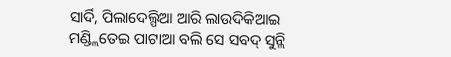ସାର୍ଦି, ପିଲାଦେଲ୍ପିଆ ଆରି ଲାଉଦିକିଆଇ ମଣ୍ଡ୍ଲିତେଇ ପାଟାଆ ବଲି ସେ ସବଦ୍ ସୁନ୍ଲି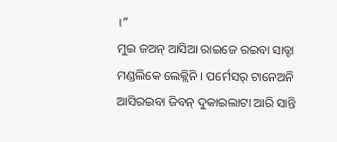।”
ମୁଇ ଜଅନ୍ ଆସିଆ ରାଇଜେ ରଇବା ସାତ୍ଟା ମଣ୍ଡଲିକେ ଲେକ୍ଲିନି । ପର୍ମେସର୍ ଟାନେଅନି ଆସିରଇବା ଜିବନ୍ ଦୁକାଇଲାଟା ଆରି ସାନ୍ତି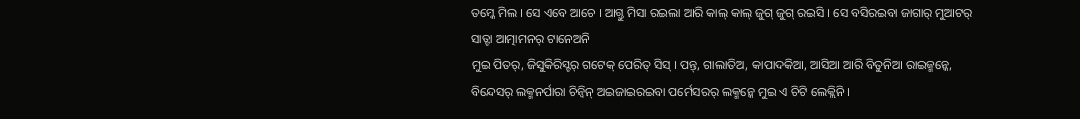ତମ୍କେ ମିଲ । ସେ ଏବେ ଆଚେ । ଆଗ୍ତୁ ମିସା ରଇଲା ଆରି କାଲ୍ କାଲ୍ ଜୁଗ୍ ଜୁଗ୍ ରଇସି । ସେ ବସିରଇବା ଜାଗାର୍ ମୁଆଟର୍ ସାତ୍ଟା ଆତ୍ମାମନର୍ ଟାନେଅନି
ମୁଇ ପିତର୍, ଜିସୁକିରିସ୍ଟର୍ ଗଟେକ୍ ପେରିତ୍ ସିସ୍ । ପନ୍ତ୍, ଗାଲାତିଅ, କାପାଦକିଆ, ଆସିଆ ଆରି ବିତୁନିଆ ରାଇଜ୍ମନ୍କେ, ବିନ୍ଦେସର୍ ଲକ୍ମନର୍ପାରା ଚିନ୍ବିନ୍ ଅଇଜାଇରଇବା ପର୍ମେସରର୍ ଲକ୍ମନ୍କେ ମୁଇ ଏ ଚିଟି ଲେକ୍ଲିନି ।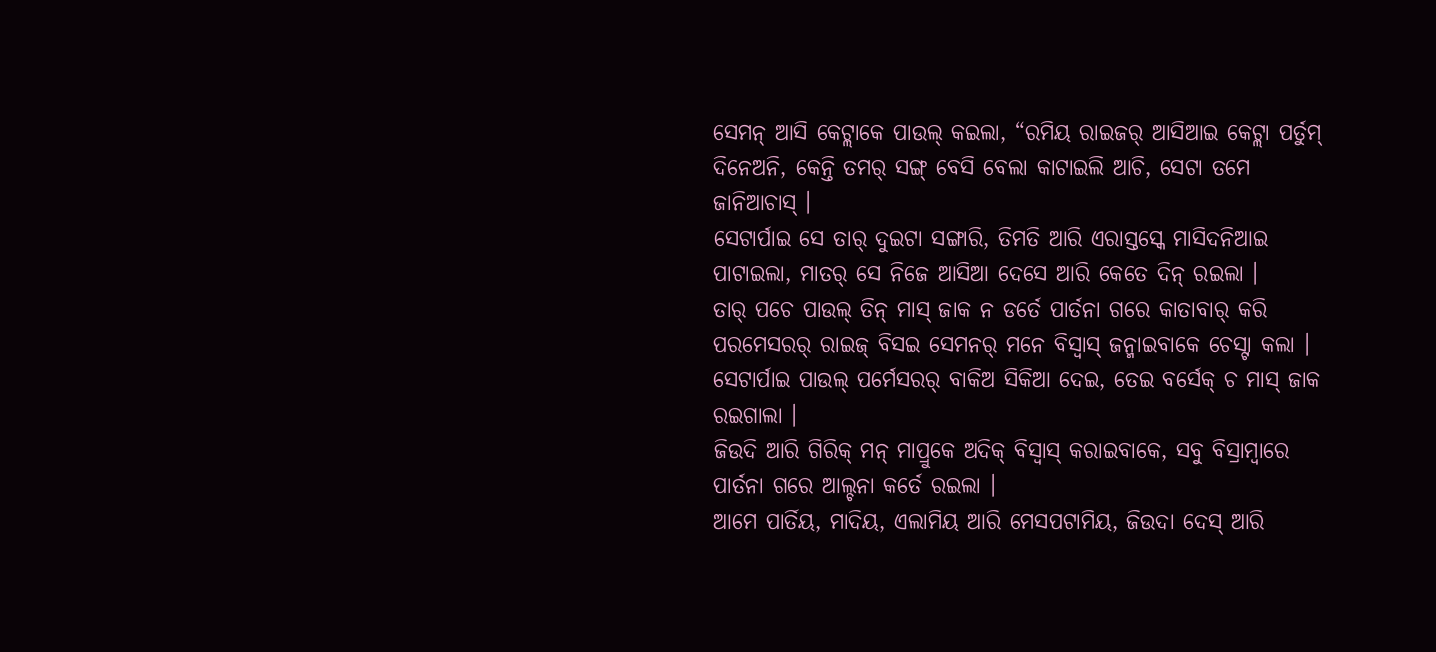ସେମନ୍ ଆସି କେଟ୍ଲାକେ ପାଉଲ୍ କଇଲା, “ରମିୟ ରାଇଜର୍ ଆସିଆଇ କେଟ୍ଲା ପର୍ତୁମ୍ ଦିନେଅନି, କେନ୍ତି ତମର୍ ସଙ୍ଗ୍ ବେସି ବେଲା କାଟାଇଲି ଆଚି, ସେଟା ତମେ ଜାନିଆଚାସ୍ ।
ସେଟାର୍ପାଇ ସେ ତାର୍ ଦୁଇଟା ସଙ୍ଗାରି, ତିମତି ଆରି ଏରାସ୍ତସ୍କେ ମାସିଦନିଆଇ ପାଟାଇଲା, ମାତର୍ ସେ ନିଜେ ଆସିଆ ଦେସେ ଆରି କେତେ ଦିନ୍ ରଇଲା ।
ତାର୍ ପଚେ ପାଉଲ୍ ତିନ୍ ମାସ୍ ଜାକ ନ ଡର୍ତେ ପାର୍ତନା ଗରେ କାତାବାର୍ କରି ପରମେସରର୍ ରାଇଜ୍ ବିସଇ ସେମନର୍ ମନେ ବିସ୍ବାସ୍ ଜନ୍ମାଇବାକେ ଚେସ୍ଟା କଲା ।
ସେଟାର୍ପାଇ ପାଉଲ୍ ପର୍ମେସରର୍ ବାକିଅ ସିକିଆ ଦେଇ, ତେଇ ବର୍ସେକ୍ ଚ ମାସ୍ ଜାକ ରଇଗାଲା ।
ଜିଉଦି ଆରି ଗିରିକ୍ ମନ୍ ମାପ୍ରୁକେ ଅଦିକ୍ ବିସ୍ବାସ୍ କରାଇବାକେ, ସବୁ ବିସ୍ରାମ୍ବାରେ ପାର୍ତନା ଗରେ ଆଲ୍ଚନା କର୍ତେ ରଇଲା ।
ଆମେ ପାର୍ତିୟ, ମାଦିୟ, ଏଲାମିୟ ଆରି ମେସପଟାମିୟ, ଜିଉଦା ଦେସ୍ ଆରି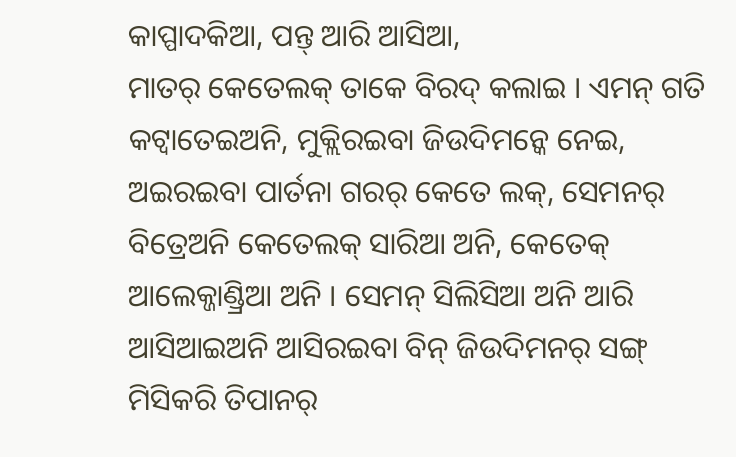କାପ୍ପାଦକିଆ, ପନ୍ତ୍ ଆରି ଆସିଆ,
ମାତର୍ କେତେଲକ୍ ତାକେ ବିରଦ୍ କଲାଇ । ଏମନ୍ ଗତି କଟ୍ବାତେଇଅନି, ମୁକ୍ଲିରଇବା ଜିଉଦିମନ୍କେ ନେଇ, ଅଇରଇବା ପାର୍ତନା ଗରର୍ କେତେ ଲକ୍, ସେମନର୍ ବିତ୍ରେଅନି କେତେଲକ୍ ସାରିଆ ଅନି, କେତେକ୍ ଆଲେକ୍ଜାଣ୍ଡ୍ରିଆ ଅନି । ସେମନ୍ ସିଲିସିଆ ଅନି ଆରି ଆସିଆଇଅନି ଆସିରଇବା ବିନ୍ ଜିଉଦିମନର୍ ସଙ୍ଗ୍ ମିସିକରି ତିପାନର୍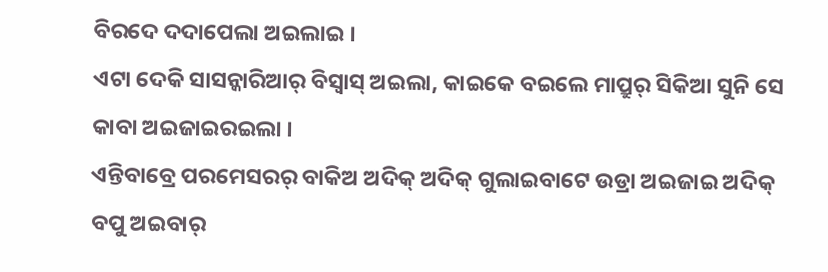ବିରଦେ ଦଦାପେଲା ଅଇଲାଇ ।
ଏଟା ଦେକି ସାସନ୍କାରିଆର୍ ବିସ୍ବାସ୍ ଅଇଲା, କାଇକେ ବଇଲେ ମାପ୍ରୁର୍ ସିକିଆ ସୁନି ସେ କାବା ଅଇଜାଇରଇଲା ।
ଏନ୍ତିବାବ୍ରେ ପରମେସରର୍ ବାକିଅ ଅଦିକ୍ ଅଦିକ୍ ଗୁଲାଇବାଟେ ଉଡ୍ରା ଅଇଜାଇ ଅଦିକ୍ ବପୁ ଅଇବାର୍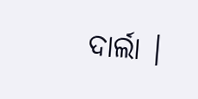ଦାର୍ଲା ।